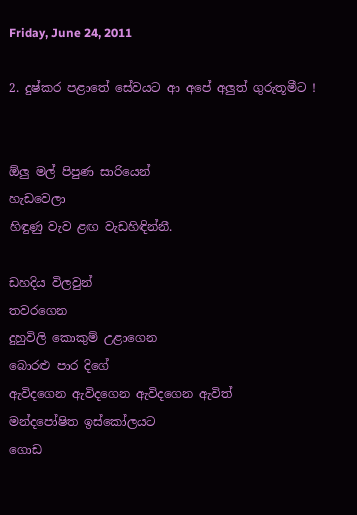Friday, June 24, 2011

2. දුෂ්කර පළාතේ සේවයට ආ අපේ අලුත් ගුරුතූමීට !


ඕලු මල් පිපුණ සාරියෙන්
හැඩවෙලා
හිඳුණු වැව ළඟ වැඩහිඳින්නී.

ඩහදිය විලවුන්
තවරගෙන
දුහුවිලි කොකුම් උළාගෙන
බොරළු පාර දිගේ
ඇවිදගෙන ඇවිදගෙන ඇවිදගෙන ඇවිත්
මන්දපෝෂිත ඉස්කෝලයට
ගොඩ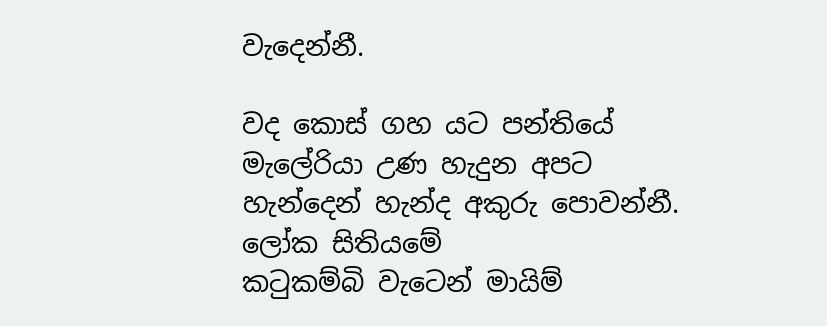වැදෙන්නී.

වද කොස් ගහ යට පන්තියේ
මැලේරියා උණ හැදුන අපට
හැන්දෙන් හැන්ද අකුරු පොවන්නී.
ලෝක සිතියමේ
කටුකම්බි වැටෙන් මායිම්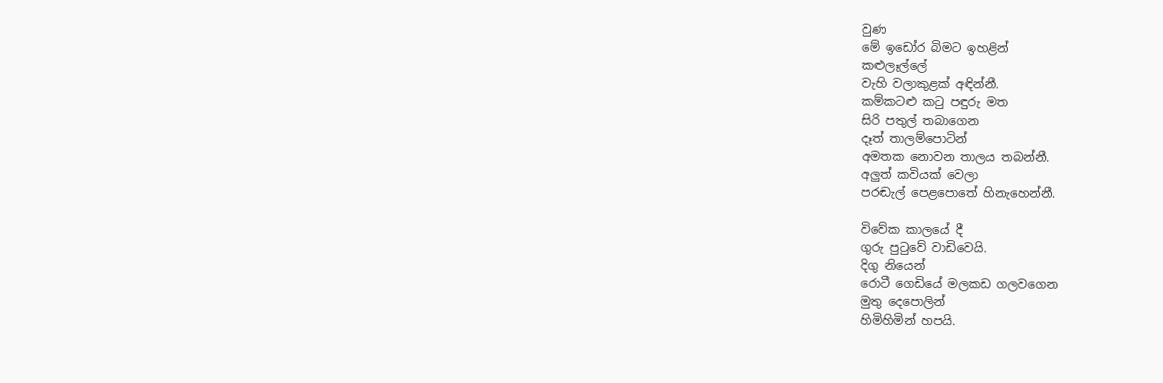වුණ
මේ ඉඩෝර බිමට ඉහළින්
කළුලෑල්ලේ
වැහි වලාකුළක් අඳින්නී.
කම්කටළු කටු පඳුරු මත
සිරි පතුල් තබාගෙන
දෑත් තාලම්පොටින්
අමතක නොවන තාලය තබන්නී.
අලුත් කවියක් වෙලා
පරඬැල් පෙළපොතේ හිනැහෙන්නී.

විවේක කාලයේ දී
ගුරු පුටුවේ වාඩිවෙයි.
දිගු නියෙන්
රොටී ගෙඩියේ මලකඩ ගලවගෙන
මුතු දෙපොලින්
හිමිහිමින් හපයි.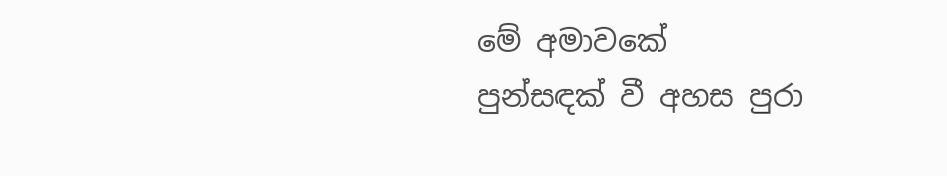මේ අමාවකේ
පුන්සඳක් වී අහස පුරා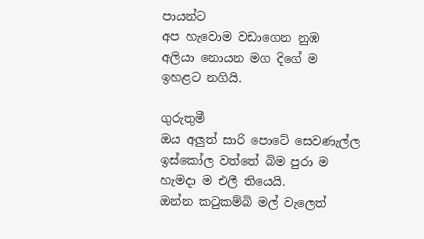පායන්ට
අප හැවොම වඩාගෙන නුඹ
අලියා නොයන මග දිගේ ම
ඉහළට නගියි.

ගුරුතුමී
ඔය අලුත් සාරි පොටේ සෙවණැල්ල
ඉස්කෝල වත්තේ බිම පුරා ම
හැමදා ම එලී තියෙයි.
ඔන්න කටුකම්බි මල් වැලෙත්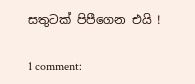සතුටක් පිපීගෙන එයි !

1 comment: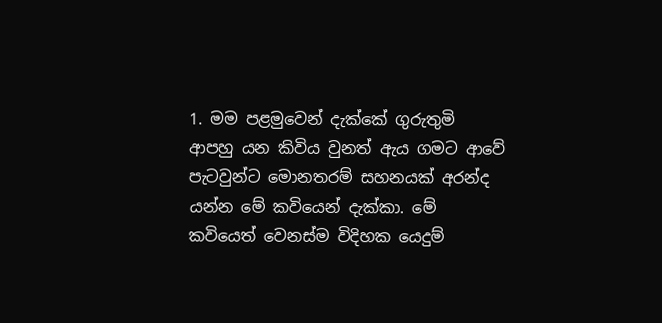1. මම පළමුවෙන් දැක්කේ ගුරුතුමි ආපහු යන කිවිය වුනත් ඇය ගමට ආවේ පැටවුන්ට මොනතරම් සහනයක් අරන්ද යන්න මේ කවියෙන් දැක්කා. මේ කවියෙත් වෙනස්ම විදිහක යෙදුම්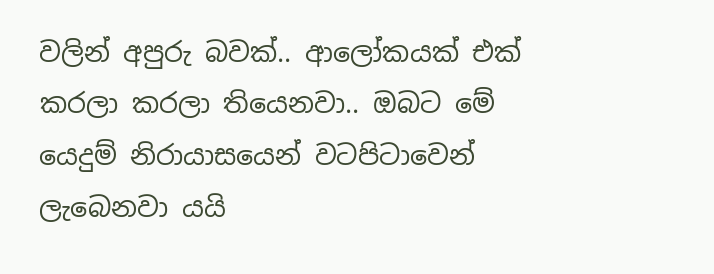වලින් අපුරු බවක්.. ආලෝකයක් එක් කරලා කරලා තියෙනවා.. ඔබට‍ මේ යෙදුම් නිරායාසයෙන් වටපිටාවෙන් ලැබෙනවා යයි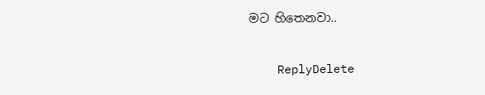මට හිතෙනවා..

    ReplyDelete